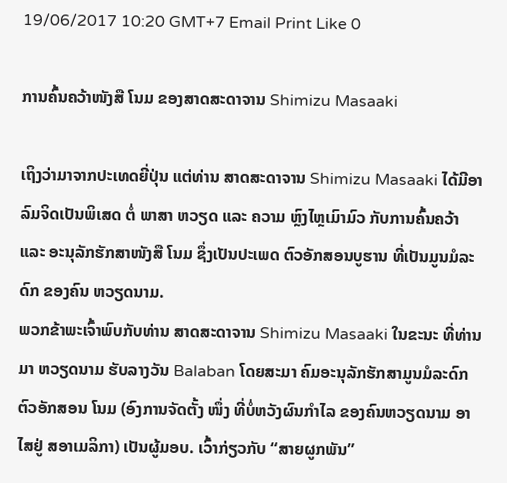19/06/2017 10:20 GMT+7 Email Print Like 0

ການຄົ້ນຄວ້າໜັງສື ໂນມ ຂອງສາດສະດາຈານ Shimizu Masaaki

ເຖິງວ່າມາຈາກປະເທດຍີ່ປຸ່ນ ແຕ່ທ່ານ ສາດສະດາຈານ Shimizu Masaaki ໄດ້ມີອາລົມຈິດເປັນພິເສດ ຕໍ່ ພາສາ ຫວຽດ ແລະ ຄວາມ ຫຼົງໄຫຼເມົາມົວ ກັບການຄົ້ນຄວ້າ ແລະ ອະນຸລັກຮັກສາໜັງສື ໂນມ ຊຶ່ງເປັນປະເພດ ຕົວອັກສອນບູຮານ ທີ່ເປັນມູນມໍລະດົກ ຂອງຄົນ ຫວຽດນາມ.
ພວກຂ້າພະເຈົ້າພົບກັບທ່ານ ສາດສະດາຈານ Shimizu Masaaki ໃນຂະນະ ທີ່ທ່ານມາ ຫວຽດນາມ ຮັບລາງວັນ Balaban ໂດຍສະມາ ຄົມອະນຸລັກຮັກສາມູນມໍລະດົກຕົວອັກສອນ ໂນມ (ອົງການຈັດຕັ້ງ ໜຶ່ງ ທີ່ບໍ່ຫວັງຜົນກຳໄລ ຂອງຄົນຫວຽດນາມ ອາໄສຢູ່ ສອາເມລິກາ) ເປັນຜູ້ມອບ. ເວົ້າກ່ຽວກັບ “ສາຍຜູກພັນ”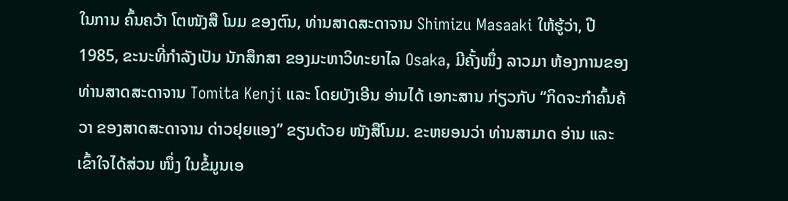ໃນການ ຄົ້ນຄວ້າ ໂຕໜັງສື ໂນມ ຂອງຕົນ, ທ່ານສາດສະດາຈານ Shimizu Masaaki ໃຫ້ຮູ້ວ່າ, ປີ 1985, ຂະນະທີ່ກຳລັງເປັນ ນັກສຶກສາ ຂອງມະຫາວິທະຍາໄລ Osaka, ມີຄັ້ງໜຶ່ງ ລາວມາ ຫ້ອງການຂອງ ທ່ານສາດສະດາຈານ Tomita Kenji ແລະ ໂດຍບັງເອີນ ອ່ານໄດ້ ເອກະສານ ກ່ຽວກັບ “ກິດຈະກຳຄົ້ນຄ້ວາ ຂອງສາດສະດາຈານ ດ່າວຢຸຍແອງ” ຂຽນດ້ວຍ ໜັງສືໂນມ. ຂະຫຍອນວ່າ ທ່ານສາມາດ ອ່ານ ແລະ ເຂົ້າໃຈໄດ້ສ່ວນ ໜຶ່ງ ໃນຂໍ້ມູນເອ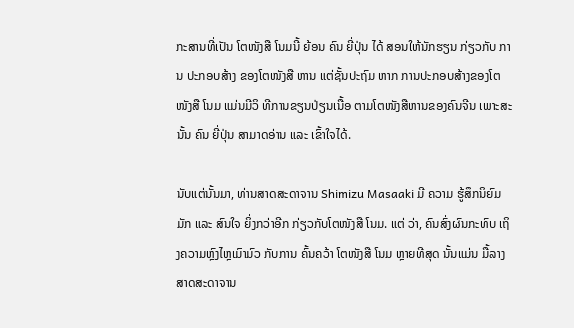ກະສານທີ່ເປັນ ໂຕໜັງສື ໂນມນີ້ ຍ້ອນ ຄົນ ຍີ່ປຸ່ນ ໄດ້ ສອນໃຫ້ນັກຮຽນ ກ່ຽວກັບ ການ ປະກອບສ້າງ ຂອງໂຕໜັງສື ຫານ ແຕ່ຊັ້ນປະຖົມ ຫາກ ການປະກອບສ້າງຂອງໂຕໜັງສື ໂນມ ແມ່ນມີວິ ທີການຂຽນປ່ຽນເນື້ອ ຕາມໂຕໜັງສືຫານຂອງຄົນຈີນ ເພາະສະນັ້ນ ຄົນ ຍີ່ປຸ່ນ ສາມາດອ່ານ ແລະ ເຂົ້າໃຈໄດ້.

ນັບແຕ່ນັ້ນມາ, ທ່ານສາດສະດາຈານ Shimizu Masaaki ມີ ຄວາມ ຮູ້ສຶກນິຍົມມັກ ແລະ ສົນໃຈ ຍິ່ງກວ່າອີກ ກ່ຽວກັບໂຕໜັງສື ໂນມ. ແຕ່ ວ່າ, ຄົນສົ່ງຜົນກະທົບ ເຖິງຄວາມຫຼົງໄຫຼເມົາມົວ ກັບການ ຄົ້ນຄວ້າ ໂຕໜັງສື ໂນມ ຫຼາຍທີສຸດ ນັ້ນແມ່ນ ມື້ລາງສາດສະດາຈານ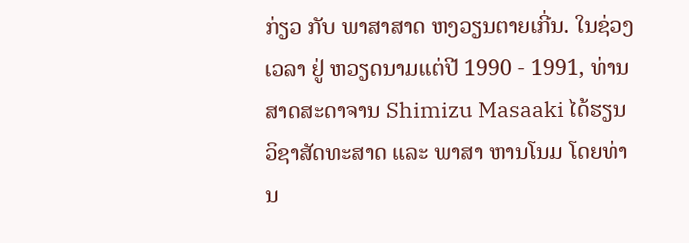ກ່ຽວ ກັບ ພາສາສາດ ຫງວຽນຕາຍເກີ່ນ. ໃນຊ່ວງເວລາ ຢູ່ ຫວຽດນາມແຕ່ປີ 1990 - 1991, ທ່ານສາດສະດາຈານ Shimizu Masaaki ໄດ້ຮຽນ ວິຊາສັດທະສາດ ແລະ ພາສາ ຫານໂນມ ໂດຍທ່ານ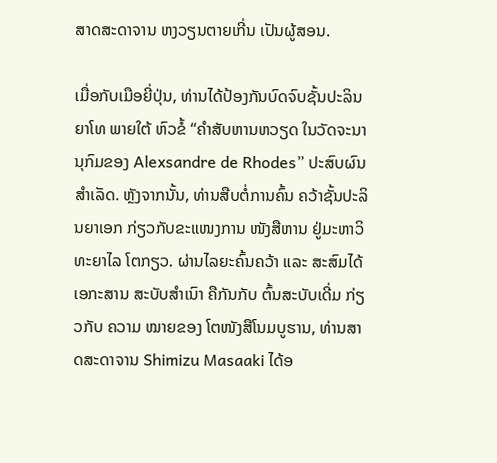ສາດສະດາຈານ ຫງວຽນຕາຍເກີ່ນ ເປັນຜູ້ສອນ.

ເມື່ອກັບເມືອຍີ່ປຸ່ນ, ທ່ານໄດ້ປ້ອງກັນບົດຈົບຊັ້ນປະລິນຍາໂທ ພາຍໃຕ້ ຫົວຂໍ້ “ຄຳສັບຫານຫວຽດ ໃນວັດຈະນານຸກົມຂອງ Alexsandre de Rhodes” ປະສົບຜົນ ສຳເລັດ. ຫຼັງຈາກນັ້ນ, ທ່ານສືບຕໍ່ການຄົ້ນ ຄວ້າຊັ້ນປະລິນຍາເອກ ກ່ຽວກັບຂະແໜງການ ໜັງສືຫານ ຢູ່ມະຫາວິ ທະຍາໄລ ໂຕກຽວ. ຜ່ານໄລຍະຄົ້ນຄວ້າ ແລະ ສະສົມໄດ້ເອກະສານ ສະບັບສຳເນົາ ຄືກັນກັບ ຕົ້ນສະບັບເດີ່ມ ກ່ຽວກັບ ຄວາມ ໝາຍຂອງ ໂຕໜັງສືໂນມບູຮານ, ທ່ານສາດສະດາຈານ Shimizu Masaaki ໄດ້ອ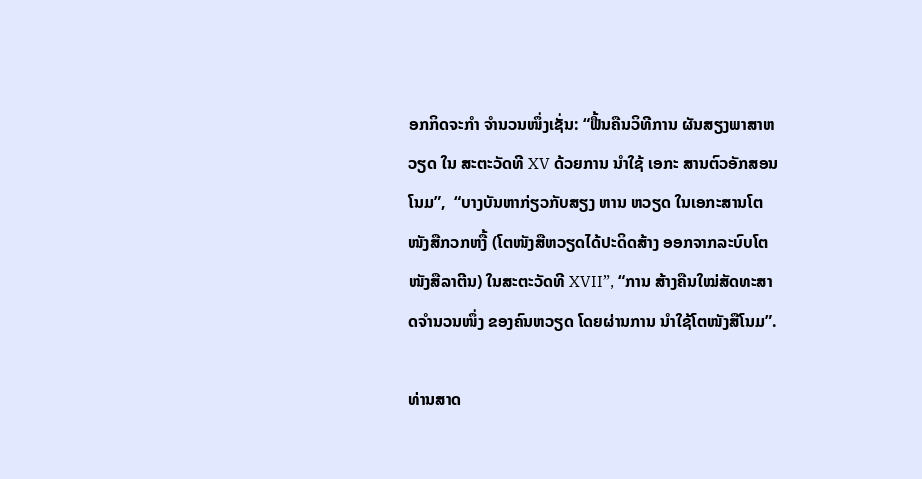ອກກິດຈະກຳ ຈຳນວນໜຶ່ງເຊັ່ນ: “ຟື້ນຄືນວິທີການ ຜັນສຽງພາສາຫວຽດ ໃນ ສະຕະວັດທີ XV ດ້ວຍການ ນຳໃຊ້ ເອກະ ສານຕົວອັກສອນໂນມ”,  “ບາງບັນຫາກ່ຽວກັບສຽງ ຫານ ຫວຽດ ໃນເອກະສານໂຕໜັງສືກວກຫງື້ (ໂຕໜັງສືຫວຽດໄດ້ປະດິດສ້າງ ອອກຈາກລະບົບໂຕໜັງສືລາຕີນ) ໃນສະຕະວັດທີ XVII”, “ການ ສ້າງຄືນໃໝ່ສັດທະສາດຈຳນວນໜຶ່ງ ຂອງຄົນຫວຽດ ໂດຍຜ່ານການ ນຳໃຊ້ໂຕໜັງສືໂນມ”.

ທ່ານສາດ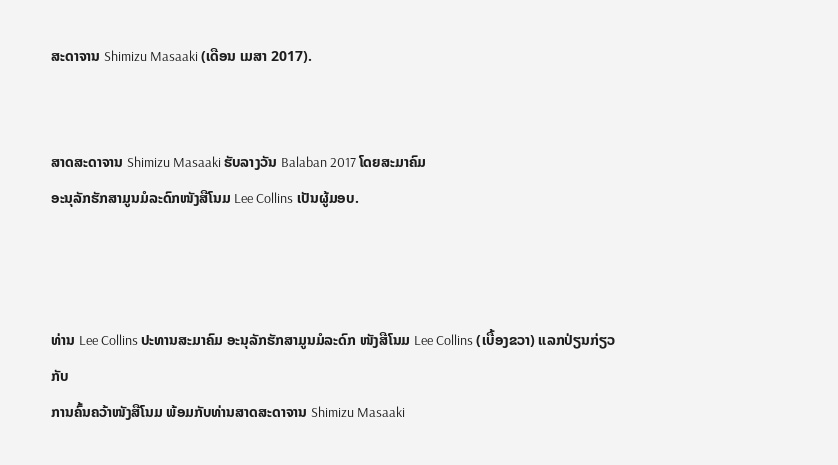ສະດາຈານ Shimizu Masaaki (ເດືອນ ເມສາ 2017).


ສາດສະດາຈານ Shimizu Masaaki ຮັບລາງວັນ Balaban 2017 ໂດຍສະມາຄົມ
ອະນຸລັກຮັກສາມູນມໍລະດົກໜັງສືໂນມ Lee Collins ເປັນຜູ້ມອບ.



ທ່ານ Lee Collins ປະທານສະມາຄົມ ອະນຸລັກຮັກສາມູນມໍລະດົກ ໜັງສືໂນມ Lee Collins (ເບື້ອງຂວາ) ແລກປ່ຽນກ່ຽວກັບ
ການຄົ້ນຄວ້າໜັງສືໂນມ ພ້ອມກັບທ່ານສາດສະດາຈານ Shimizu Masaaki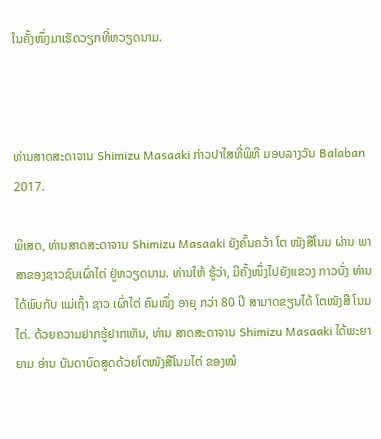ໃນຄັ້ງໜຶ່ງມາເຮັດວຽກທີ່ຫວຽດນາມ.



ທ່ານສາດສະດາຈານ Shimizu Masaaki ກ່າວປາໄສທີ່ພິທີ ມອບລາງວັນ Balaban 2017.

ພິເສດ, ທ່ານສາດສະດາຈານ Shimizu Masaaki ຍັງຄົ້ນຄວ້າ ໂຕ ໜັງສືໂນມ ຜ່ານ ພາສາຂອງຊາວຊົນເຜົ່າໄຕ່ ຢູ່ຫວຽດນາມ. ທ່ານໃຫ້ ຮູ້ວ່າ, ມີຄັ້ງໜຶ່ງໄປຍັງແຂວງ ກາວບັ່ງ ທ່ານໄດ້ພົບກັບ ແມ່ເຖົ້າ ຊາວ ເຜົ່າໄຕ່ ຄົນໜຶ່ງ ອາຍຸ ກວ່າ 80 ປີ ສາມາດຂຽນໄດ້ ໂຕໜັງສື ໂນມ ໄຕ່. ດ້ວຍຄວາມຢາກຮູ້ຢາກເຫັນ, ທ່ານ ສາດສະດາຈານ Shimizu Masaaki ໄດ້ພະຍາຍາມ ອ່ານ ບັນດາບົດສູດດ້ວຍໂຕໜັງສືໂນມໄຕ່ ຂອງໝໍ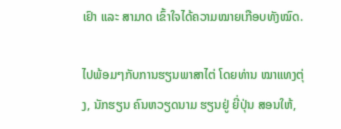ເຢົາ ແລະ ສາມາດ ເຂົ້າໃຈໄດ້ຄວາມໝາຍເກືອບທັງໝົດ.

ໄປພ້ອມໆກັບການຮຽນພາສາໄຕ່ ໂດຍທ່ານ ໝາແທງຕຸ່ງ, ນັກຮຽນ ຄົນຫວຽດນາມ ຮຽນຢູ່ ຍີ່ປຸ່ນ ສອນໃຫ້,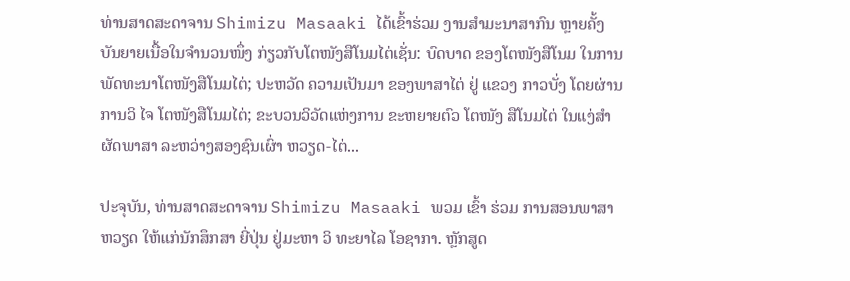ທ່ານສາດສະດາຈານ Shimizu Masaaki ໄດ້ເຂົ້າຮ່ວມ ງານສຳມະນາສາກົນ ຫຼາຍຄັ້ງ ບັນຍາຍເນື້ອໃນຈຳນວນໜຶ່ງ ກ່ຽວກັບໂຕໜັງສືໂນມໄຕ່ເຊັ່ນ: ບົດບາດ ຂອງໂຕໜັງສືໂນມ ໃນການພັດທະນາໂຕໜັງສືໂນມໄຕ່; ປະຫວັດ ຄວາມເປັນມາ ຂອງພາສາໄຕ່ ຢູ່ ແຂວງ ກາວບັ່ງ ໂດຍຜ່ານ ການວິ ໄຈ ໂຕໜັງສືໂນມໄຕ່; ຂະບວນວິວັດແຫ່ງການ ຂະຫຍາຍຕົວ ໂຕໜັງ ສືໂນມໄຕ່ ໃນແງ່ສຳຜັດພາສາ ລະຫວ່າງສອງຊົນເຜົ່າ ຫວຽດ-ໄຕ່...

ປະຈຸບັນ, ທ່ານສາດສະດາຈານ Shimizu Masaaki ພວມ ເຂົ້າ ຮ່ວມ ການສອນພາສາ ຫວຽດ ໃຫ້ແກ່ນັກສຶກສາ ຍີ່ປຸ່ນ ຢູ່ມະຫາ ວິ ທະຍາໄລ ໂອຊາກາ. ຫຼັກສູດ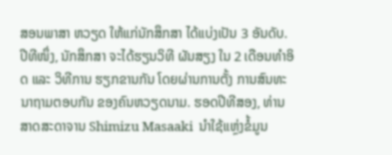ສອນພາສາ ຫວຽດ ໃຫ້ແກ່ນັກສຶກສາ ໄດ້ແບ່ງເປັນ 3 ອັນດັບ. ປີທີໜຶ່ງ, ນັກສຶກສາ ຈະໄດ້ຮຽນວິທີ ຜັນສຽງ ໃນ 2 ເດືອນທຳອິດ ແລະ ວິທີການ ຮຽກຂານກັນ ໂດຍຜ່ານການຕັ້ງ ການສົນທະນາຖາມຕອບກັນ ຂອງຄົນຫວຽດນາມ. ຮອດປີທີສອງ, ທ່ານສາດສະດາຈານ Shimizu Masaaki  ນຳໃຊ້ແຫຼ່ງຂໍ້ມູນ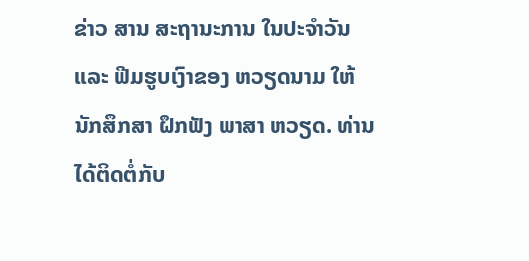ຂ່າວ ສານ ສະຖານະການ ໃນປະຈຳວັນ ແລະ ຟີມຮູບເງົາຂອງ ຫວຽດນາມ ໃຫ້ນັກສຶກສາ ຝຶກຟັງ ພາສາ ຫວຽດ. ທ່ານໄດ້ຕິດຕໍ່ກັບ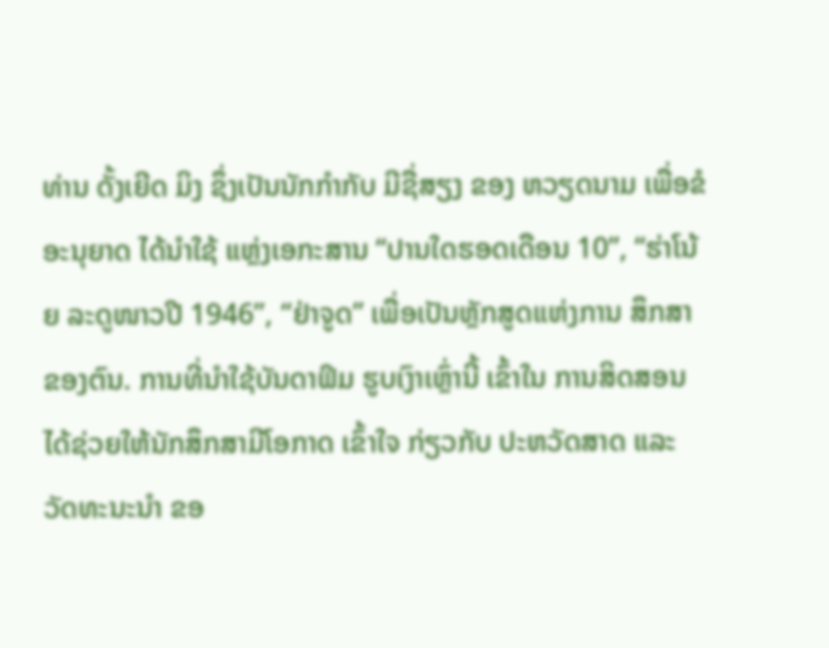ທ່ານ ດັ້ງເຍີດ ມິງ ຊຶ່ງເປັນນັກກຳກັບ ມີຊື່ສຽງ ຂອງ ຫວຽດນາມ ເພື່ອຂໍອະນຸຍາດ ໄດ້ນຳໃຊ້ ແຫຼ່ງເອກະສານ “ປານໃດຮອດເດືອນ 10”, “ຮ່າໂນ້ຍ ລະດູໜາວປີ 1946”, “ຢ່າຈູດ” ເພື່ອເປັນຫຼັກສູດແຫ່ງການ ສຶກສາຂອງຕົນ. ການທີ່ນຳໃຊ້ບັນດາຟິມ ຮູບເງົາເຫຼົ່ານີ້ ເຂົ້າໃນ ການສິດສອນ ໄດ້ຊ່ວຍໃຫ້ນັກສຶກສາມີໂອກາດ ເຂົ້າໃຈ ກ່ຽວກັບ ປະຫວັດສາດ ແລະ ວັດທະນະນຳ ຂອ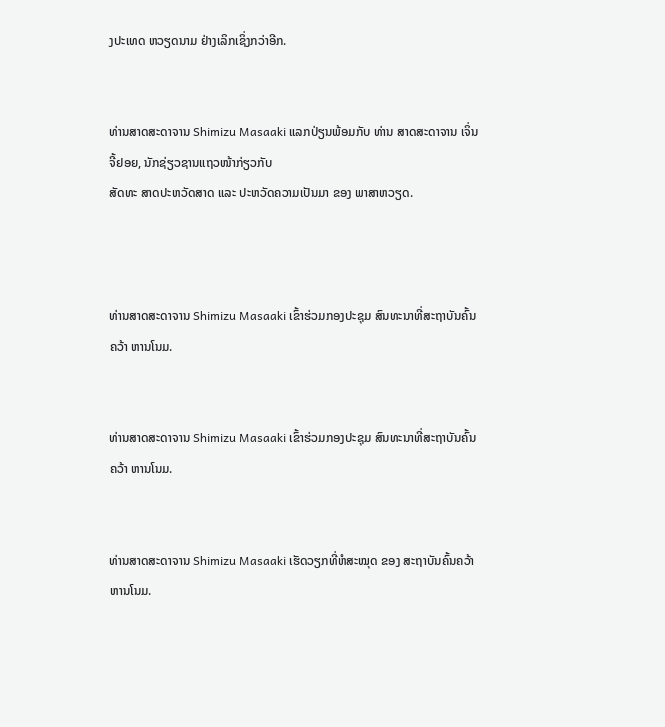ງປະເທດ ຫວຽດນາມ ຢ່າງເລິກເຊິ່ງກວ່າອີກ.


ທ່ານສາດສະດາຈານ Shimizu Masaaki ແລກປ່ຽນພ້ອມກັບ ທ່ານ ສາດສະດາຈານ ເຈິ່ນຈີ້ຢອຍ, ນັກຊ່ຽວຊານແຖວໜ້າກ່ຽວກັບ
ສັດທະ ສາດປະຫວັດສາດ ແລະ ປະຫວັດຄວາມເປັນມາ ຂອງ ພາສາຫວຽດ.



ທ່ານສາດສະດາຈານ Shimizu Masaaki ເຂົ້າຮ່ວມກອງປະຊຸມ ສົນທະນາທີ່ສະຖາບັນຄົ້ນຄວ້າ ຫານໂນມ.


ທ່ານສາດສະດາຈານ Shimizu Masaaki ເຂົ້າຮ່ວມກອງປະຊຸມ ສົນທະນາທີ່ສະຖາບັນຄົ້ນຄວ້າ ຫານໂນມ.


ທ່ານສາດສະດາຈານ Shimizu Masaaki ເຮັດວຽກທີ່ຫໍສະໝຸດ ຂອງ ສະຖາບັນຄົ້ນຄວ້າ ຫານໂນມ.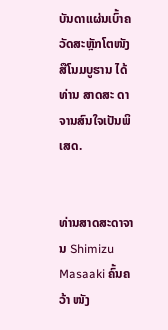ບັນດາແຜ່ນເບົ້າຄວັດສະຫຼັກໂຕໜັງສືໂນມບູຮານ ໄດ້ທ່ານ ສາດສະ ດາຈານສົນໃຈເປັນພິເສດ.


ທ່ານສາດສະດາຈານ Shimizu Masaaki ຄົ້ນຄວ້າ ໜັງ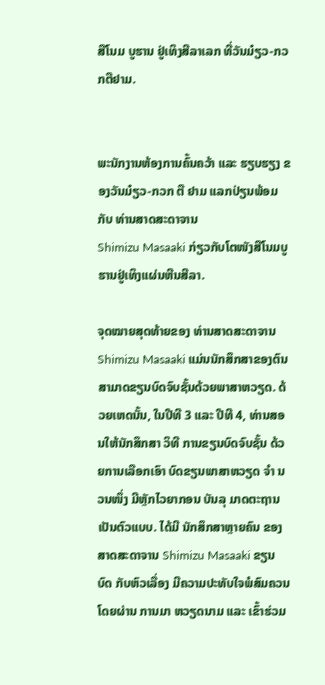ສືໂນມ ບູຮານ ຢູ່ເທິງສີລາເລກ ທີ່ວັນມ໋ຽວ-ກວກຕືຢາມ.


ພະນັກງານຫ້ອງການຄົ້ນຄວ້າ ແລະ ຮຽບຮຽງ ຂອງວັນມ໋ຽວ-ກວກ ຕື ຢາມ ແລກປ່ຽນພ້ອມກັບ ທ່ານສາດສະດາຈານ
Shimizu Masaaki ກ່ຽວກັບໂຕໜັງສືໂນມບູຮານຢູ່ເທິງແຜ່ນຫີນສີລາ.

ຈຸດໝາຍສຸດທ້າຍຂອງ ທ່ານສາດສະດາຈານ Shimizu Masaaki ແມ່ນນັກສຶກສາຂອງຕົນ ສາມາດຂຽນບົດຈົບຊັ້ນດ້ວຍພາສາຫວຽດ. ດ້ວຍເຫດນັ້ນ, ໃນປີທີ 3 ແລະ ປີທີ 4, ທ່ານສອນໃຫ້ນັກສຶກສາ ວິທີ ການຂຽນບົດຈົບຊັ້ນ ດ້ວຍການເລືອກເອົາ ບົດຂຽນພາສາຫວຽດ ຈຳ ນວນໜຶ່ງ ມີຫຼັກໄວຍາກອນ ບັນລຸ ມາດຕະຖານເປັນຕົວແບບ. ໄດ້ມີ ນັກສຶກສາຫຼາຍຄົນ ຂອງ ສາດສະດາຈານ Shimizu Masaaki ຂຽນ ບົດ ກັບຫົວເລື່ອງ ມີຄວາມປະທັບໃຈພໍສົມຄວນ ໂດຍຜ່ານ ການມາ ຫວຽດນາມ ແລະ ເຂົ້າຮ່ວມ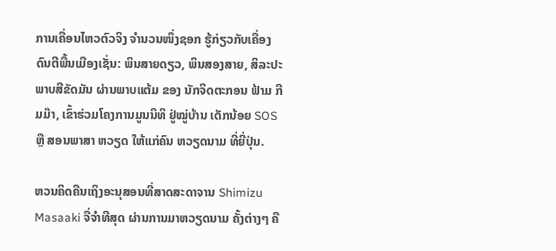ການເຄື່ອນໄຫວຕົວຈິງ ຈຳນວນໜຶ່ງຊອກ ຮູ້ກ່ຽວກັບເຄື່ອງດົນຕີພື້ນເມືອງເຊັ່ນ: ພິນສາຍດຽວ, ພິນສອງສາຍ, ສິລະປະພາບສີຂັດມັນ ຜ່ານພາບແຕ້ມ ຂອງ ນັກຈິດຕະກອນ ຟ້າມ ກີມມ໊າ, ເຂົ້າຮ່ວມໂຄງການມູນນິທິ ຢູ່ໝູ່ບ້ານ ເດັກນ້ອຍ SOS ຫຼື ສອນພາສາ ຫວຽດ ໃຫ້ແກ່ຄົນ ຫວຽດນາມ ທີ່ຍີ່ປຸ່ນ.

ຫວນຄິດຄືນເຖິງອະນຸສອນທີ່ສາດສະດາຈານ Shimizu Masaaki ຈື່ຈຳທີສຸດ ຜ່ານການມາຫວຽດນາມ ຄັ້ງຕ່າງໆ ຄື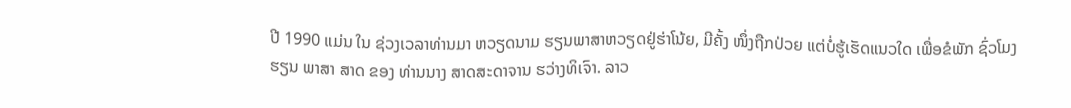ປີ 1990 ແມ່ນ ໃນ ຊ່ວງເວລາທ່ານມາ ຫວຽດນາມ ຮຽນພາສາຫວຽດຢູ່ຮ່າໂນ້ຍ, ມີຄັ້ງ ໜຶ່ງຖືກປ່ວຍ ແຕ່ບໍ່ຮູ້ເຮັດແນວໃດ ເພື່ອຂໍພັກ ຊົ່ວໂມງຮຽນ ພາສາ ສາດ ຂອງ ທ່ານນາງ ສາດສະດາຈານ ຮວ່າງທິເຈົາ. ລາວ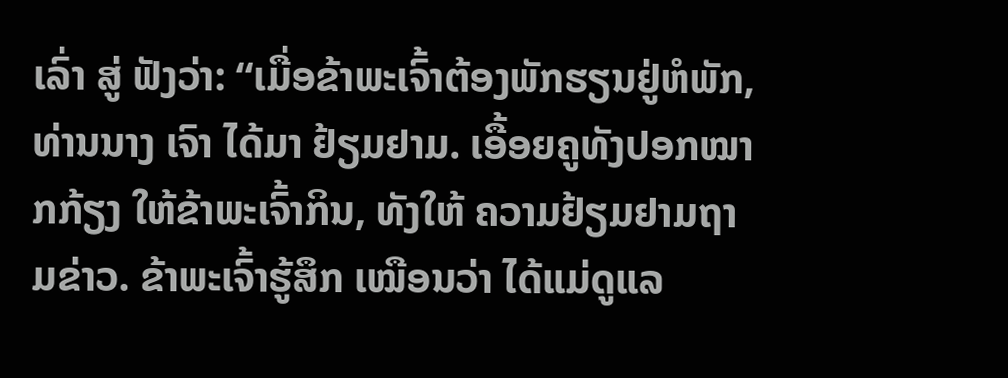ເລົ່າ ສູ່ ຟັງວ່າ: “ເມື່ອຂ້າພະເຈົ້າຕ້ອງພັກຮຽນຢູ່ຫໍພັກ, ທ່ານນາງ ເຈົາ ໄດ້ມາ ຢ້ຽມຢາມ. ເອື້ອຍຄູທັງປອກໝາກກ້ຽງ ໃຫ້ຂ້າພະເຈົ້າກິນ, ທັງໃຫ້ ຄວາມຢ້ຽມຢາມຖາມຂ່າວ. ຂ້າພະເຈົ້າຮູ້ສຶກ ເໝືອນວ່າ ໄດ້ແມ່ດູແລ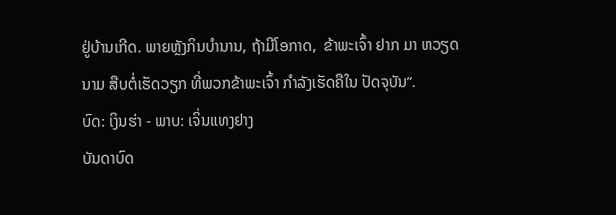ຢູ່ບ້ານເກີດ. ພາຍຫຼັງກິນບຳນານ, ຖ້າມີໂອກາດ,  ຂ້າພະເຈົ້າ ຢາກ ມາ ຫວຽດນາມ ສືບຕໍ່ເຮັດວຽກ ທີ່ພວກຂ້າພະເຈົ້າ ກຳລັງເຮັດຄືໃນ ປັດຈຸບັນ”.
ບົດ: ເງິນຮ່າ - ພາບ: ເຈິ່ນແທງຢາງ
ບັນດາບົດ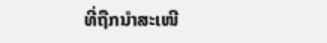ທີ່ຖືກນຳສະເໜີ